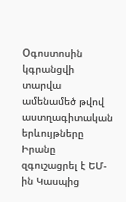Oգոստոսին կգրանցվի տարվա ամենամեծ թվով աստղագիտական երևույթները Իրանը զգուշացրել է ԵՄ-ին Կասպից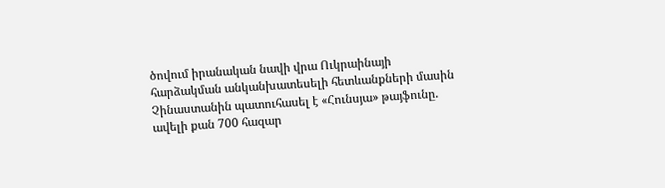ծովում իրանական նավի վրա Ուկրաինայի հարձակման անկանխատեսելի հետևանքների մասին Չինաստանին պատուհասել է «Հունսյա» թայֆունը. ավելի քան 700 հազար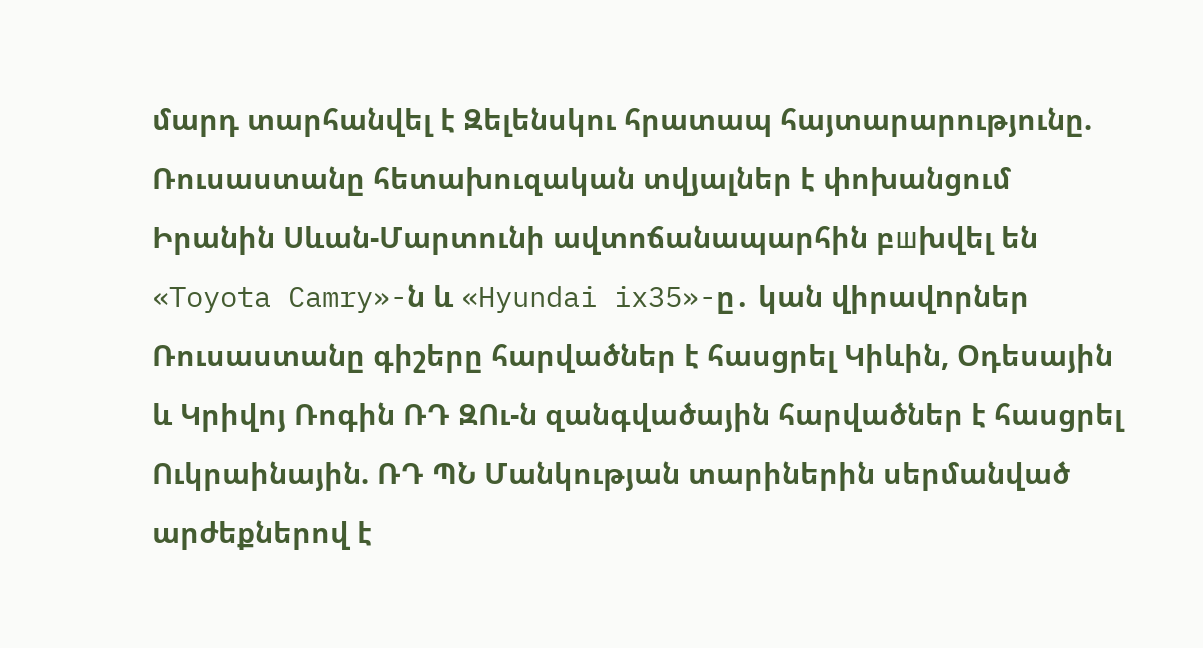մարդ տարհանվել է Զելենսկու հրատապ հայտարարությունը. Ռուսաստանը հետախուզական տվյալներ է փոխանցում Իրանին Սևան-Մարտունի ավտոճանապարհին բшխվել են «Toyota Camry»-ն և «Hyundai ix35»-ը․ կան վիրավnրներ Ռուսաստանը գիշերը հարվածներ է հասցրել Կիևին, Օդեսային և Կրիվոյ Ռոգին ՌԴ ԶՈւ-ն զանգվածային հարվածներ է հասցրել Ուկրաինային. ՌԴ ՊՆ Մանկության տարիներին սերմանված արժեքներով է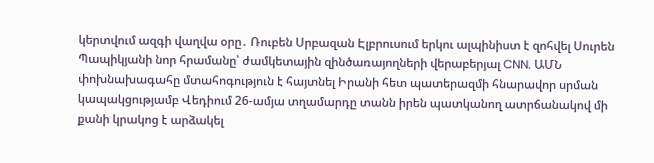կերտվում ազգի վաղվա օրը․ Ռուբեն Սրբազան Էլբրուսում երկու ալպինիստ է զոհվել Սուրեն Պապիկյանի նոր հրամանը՝ ժամկետային զինծառայողների վերաբերյալ CNN. ԱՄՆ փոխնախագահը մտահոգություն է հայտնել Իրանի հետ պատերազմի հնարավոր սրման կապակցությամբ Վեդիում 26-ամյա տղամարդը տանն իրեն պատկանող ատրճանակով մի քանի կրակոց է արձակել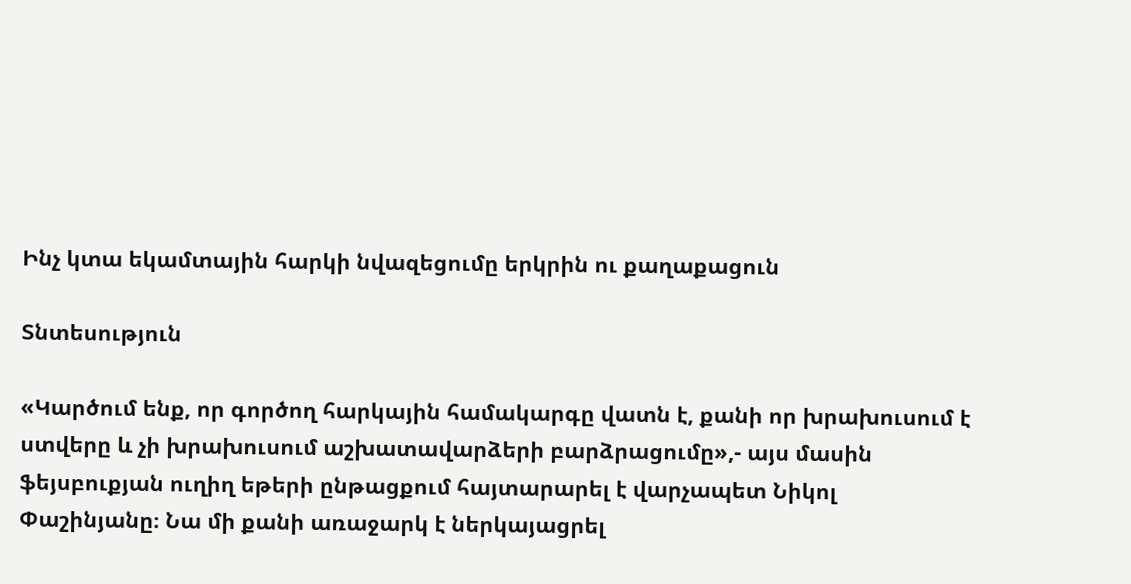Ինչ կտա եկամտային հարկի նվազեցումը երկրին ու քաղաքացուն

Տնտեսություն

«Կարծում ենք, որ գործող հարկային համակարգը վատն է, քանի որ խրախուսում է ստվերը և չի խրախուսում աշխատավարձերի բարձրացումը»,- այս մասին ֆեյսբուքյան ուղիղ եթերի ընթացքում հայտարարել է վարչապետ Նիկոլ Փաշինյանը։ Նա մի քանի առաջարկ է ներկայացրել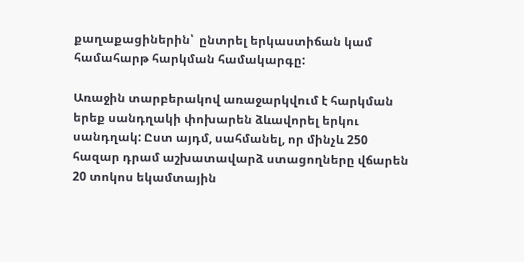քաղաքացիներին՝  ընտրել երկաստիճան կամ համահարթ հարկման համակարգը:

Առաջին տարբերակով առաջարկվում է հարկման երեք սանդղակի փոխարեն ձևավորել երկու սանդղակ: Ըստ այդմ, սահմանել, որ մինչև 250 հազար դրամ աշխատավարձ ստացողները վճարեն 20 տոկոս եկամտային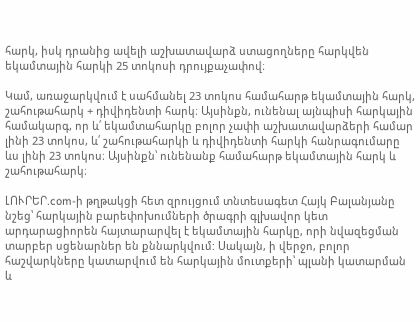հարկ, իսկ դրանից ավելի աշխատավարձ ստացողները հարկվեն եկամտային հարկի 25 տոկոսի դրույքաչափով։

Կամ, առաջարկվում է սահմանել 23 տոկոս համահարթ եկամտային հարկ, շահութահարկ + դիվիդենտի հարկ։ Այսինքն, ունենալ այնպիսի հարկային համակարգ, որ և՛ եկամտահարկը բոլոր չափի աշխատավարձերի համար լինի 23 տոկոս, և՛ շահութահարկի և դիվիդենտի հարկի հանրագումարը ևս լինի 23 տոկոս։ Այսինքն՝ ունենանք համահարթ եկամտային հարկ և շահութահարկ։

ԼՈՒՐԵՐ.com-ի թղթակցի հետ զրույցում տնտեսագետ Հայկ Բալանյանը նշեց՝ հարկային բարեփոխումների ծրագրի գլխավոր կետ արդարացիորեն հայտարարվել է եկամտային հարկը, որի նվազեցման տարբեր սցենարներ են քննարկվում: Սակայն, ի վերջո, բոլոր հաշվարկները կատարվում են հարկային մուտքերի՝ պլանի կատարման և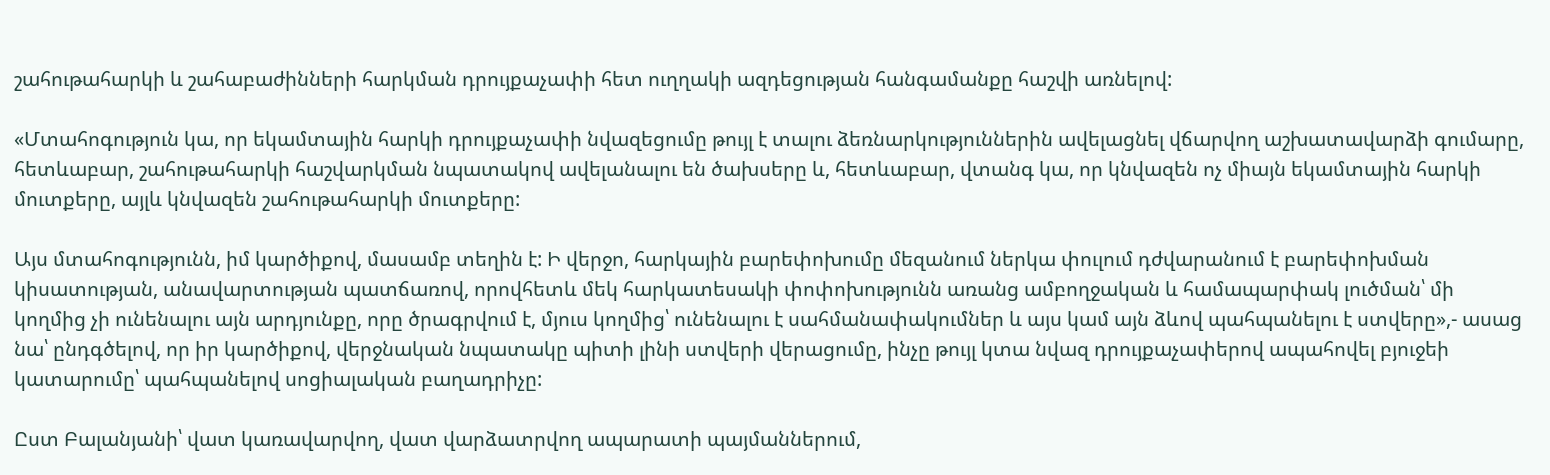շահութահարկի և շահաբաժինների հարկման դրույքաչափի հետ ուղղակի ազդեցության հանգամանքը հաշվի առնելով:

«Մտահոգություն կա, որ եկամտային հարկի դրույքաչափի նվազեցումը թույլ է տալու ձեռնարկություններին ավելացնել վճարվող աշխատավարձի գումարը, հետևաբար, շահութահարկի հաշվարկման նպատակով ավելանալու են ծախսերը և, հետևաբար, վտանգ կա, որ կնվազեն ոչ միայն եկամտային հարկի մուտքերը, այլև կնվազեն շահութահարկի մուտքերը:

Այս մտահոգությունն, իմ կարծիքով, մասամբ տեղին է: Ի վերջո, հարկային բարեփոխումը մեզանում ներկա փուլում դժվարանում է բարեփոխման կիսատության, անավարտության պատճառով, որովհետև մեկ հարկատեսակի փոփոխությունն առանց ամբողջական և համապարփակ լուծման՝ մի կողմից չի ունենալու այն արդյունքը, որը ծրագրվում է, մյուս կողմից՝ ունենալու է սահմանափակումներ և այս կամ այն ձևով պահպանելու է ստվերը»,- ասաց նա՝ ընդգծելով, որ իր կարծիքով, վերջնական նպատակը պիտի լինի ստվերի վերացումը, ինչը թույլ կտա նվազ դրույքաչափերով ապահովել բյուջեի կատարումը՝ պահպանելով սոցիալական բաղադրիչը:

Ըստ Բալանյանի՝ վատ կառավարվող, վատ վարձատրվող ապարատի պայմաններում,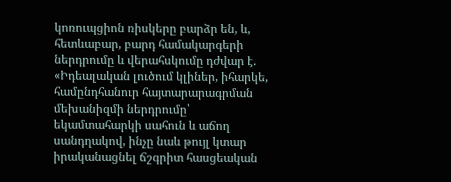կոռուպցիոն ռիսկերը բարձր են, և, հետևաբար, բարդ համակարգերի ներդրումը և վերահսկումը դժվար է. «Իդեալական լուծում կլիներ, իհարկե, համընդհանուր հայտարարագրման մեխանիզմի ներդրումը՝ եկամտահարկի սահուն և աճող սանդղակով, ինչը նաև թույլ կտար իրականացնել ճշգրիտ հասցեական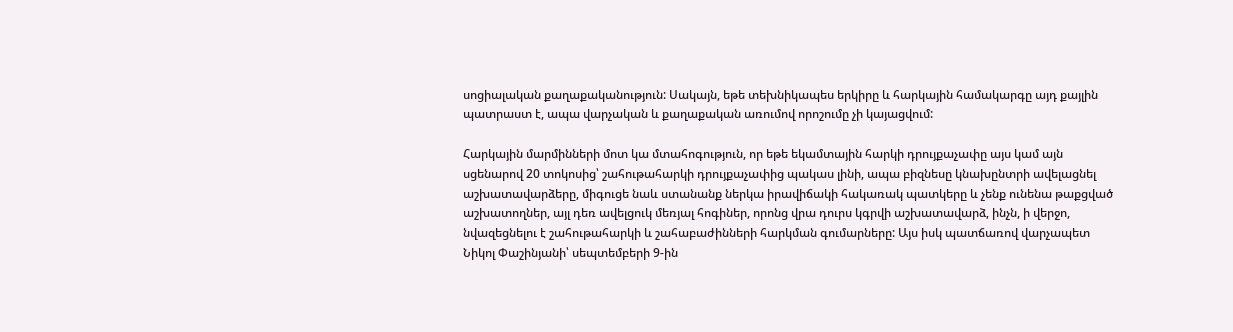սոցիալական քաղաքականություն: Սակայն, եթե տեխնիկապես երկիրը և հարկային համակարգը այդ քայլին պատրաստ է, ապա վարչական և քաղաքական առումով որոշումը չի կայացվում:

Հարկային մարմինների մոտ կա մտահոգություն, որ եթե եկամտային հարկի դրույքաչափը այս կամ այն սցենարով 20 տոկոսից՝ շահութահարկի դրույքաչափից պակաս լինի, ապա բիզնեսը կնախընտրի ավելացնել աշխատավարձերը, միգուցե նաև ստանանք ներկա իրավիճակի հակառակ պատկերը և չենք ունենա թաքցված աշխատողներ, այլ դեռ ավելցուկ մեռյալ հոգիներ, որոնց վրա դուրս կգրվի աշխատավարձ, ինչն, ի վերջո, նվազեցնելու է շահութահարկի և շահաբաժինների հարկման գումարները: Այս իսկ պատճառով վարչապետ Նիկոլ Փաշինյանի՝ սեպտեմբերի 9-ին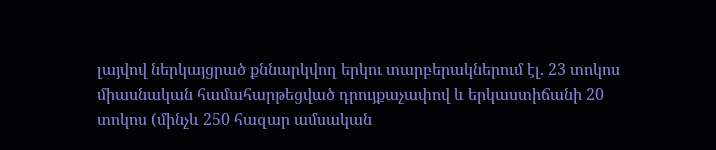լայվով ներկայցրած քննարկվող երկու տարբերակներում էլ. 23 տոկոս միասնական համահարթեցված դրույքաչափով և երկաստիճանի 20 տոկոս (մինչև 250 հազար ամսական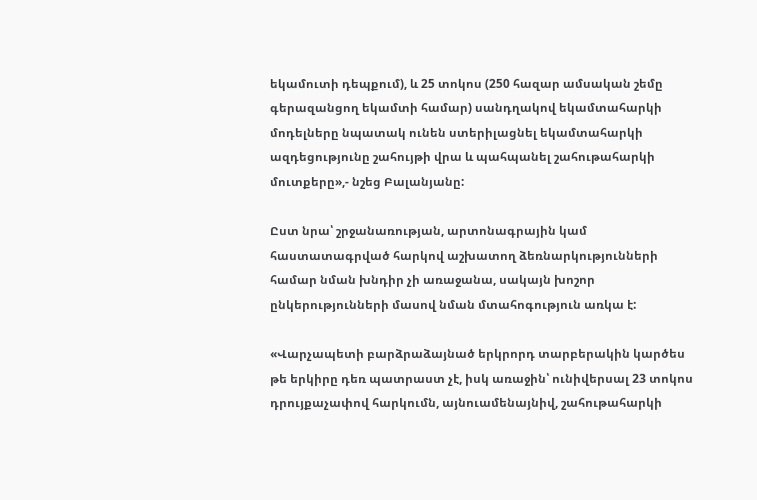եկամուտի դեպքում), և 25 տոկոս (250 հազար ամսական շեմը գերազանցող եկամտի համար) սանդղակով եկամտահարկի մոդելները նպատակ ունեն ստերիլացնել եկամտահարկի ազդեցությունը շահույթի վրա և պահպանել շահութահարկի մուտքերը»,- նշեց Բալանյանը:

Ըստ նրա՝ շրջանառության, արտոնագրային կամ հաստատագրված հարկով աշխատող ձեռնարկությունների համար նման խնդիր չի առաջանա, սակայն խոշոր ընկերությունների մասով նման մտահոգություն առկա է:

«Վարչապետի բարձրաձայնած երկրորդ տարբերակին կարծես թե երկիրը դեռ պատրաստ չէ, իսկ առաջին՝ ունիվերսալ 23 տոկոս դրույքաչափով հարկումն, այնուամենայնիվ, շահութահարկի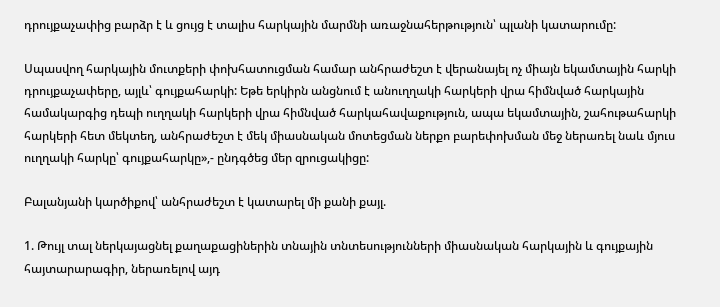դրույքաչափից բարձր է և ցույց է տալիս հարկային մարմնի առաջնահերթություն՝ պլանի կատարումը:

Սպասվող հարկային մուտքերի փոխհատուցման համար անհրաժեշտ է վերանայել ոչ միայն եկամտային հարկի դրույքաչափերը, այլև՝ գույքահարկի: Եթե երկիրն անցնում է անուղղակի հարկերի վրա հիմնված հարկային համակարգից դեպի ուղղակի հարկերի վրա հիմնված հարկահավաքություն, ապա եկամտային, շահութահարկի հարկերի հետ մեկտեղ, անհրաժեշտ է մեկ միասնական մոտեցման ներքո բարեփոխման մեջ ներառել նաև մյուս ուղղակի հարկը՝ գույքահարկը»,- ընդգծեց մեր զրուցակիցը:

Բալանյանի կարծիքով՝ անհրաժեշտ է կատարել մի քանի քայլ.

1. Թույլ տալ ներկայացնել քաղաքացիներին տնային տնտեսությունների միասնական հարկային և գույքային հայտարարագիր, ներառելով այդ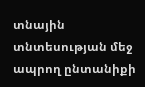տնային տնտեսության մեջ ապրող ընտանիքի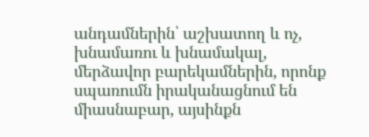անդամներին՝ աշխատող և ոչ, խնամառու և խնամակալ, մերձավոր բարեկամներին, որոնք սպառումն իրականացնում են միասնաբար, այսինքն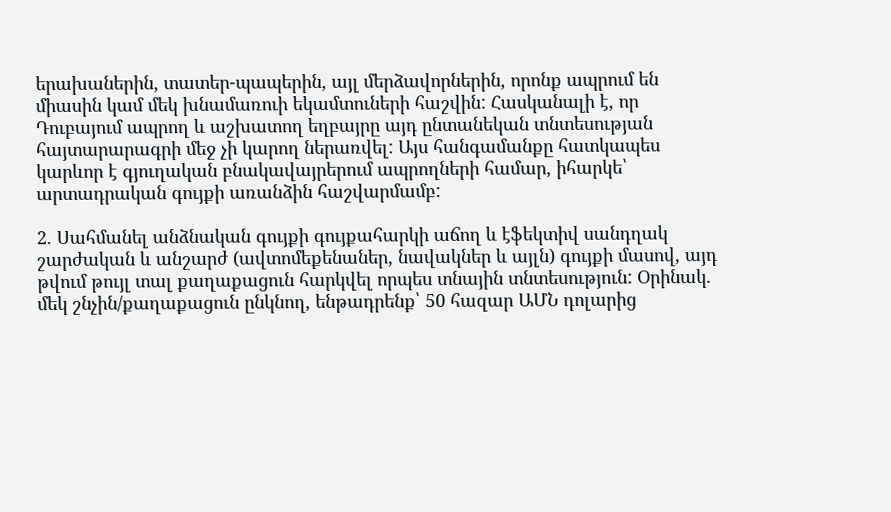երախաներին, տատեր-պապերին, այլ մերձավորներին, որոնք ապրում են միասին կամ մեկ խնամառուի եկամտուների հաշվին: Հասկանալի է, որ Դուբայում ապրող և աշխատող եղբայրը այդ ընտանեկան տնտեսության հայտարարագրի մեջ չի կարող ներառվել: Այս հանգամանքը հատկապես կարևոր է գյուղական բնակավայրերում ապրողների համար, իհարկե՝ արտադրական գույքի առանձին հաշվարմամբ:

2. Սահմանել անձնական գույքի գույքահարկի աճող և էֆեկտիվ սանդղակ շարժական և անշարժ (ավտոմեքենաներ, նավակներ և այլն) գույքի մասով, այդ թվում թույլ տալ քաղաքացուն հարկվել որպես տնային տնտեսություն: Օրինակ. մեկ շնչին/քաղաքացուն ընկնող, ենթադրենք՝ 50 հազար ԱՄՆ դոլարից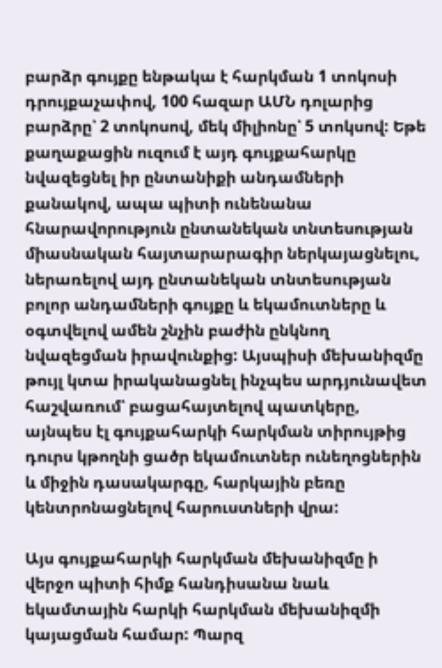բարձր գույքը ենթակա է հարկման 1 տոկոսի դրույքաչափով, 100 հազար ԱՄՆ դոլարից բարձրը՝ 2 տոկոսով, մեկ միլիոնը՝ 5 տոկսով: Եթե քաղաքացին ուզում է այդ գույքահարկը նվազեցնել իր ընտանիքի անդամների քանակով, ապա պիտի ունենանա հնարավորություն ընտանեկան տնտեսության միասնական հայտարարագիր ներկայացնելու, ներառելով այդ ընտանեկան տնտեսության բոլոր անդամների գույքը և եկամուտները և օգտվելով ամեն շնչին բաժին ընկնող նվազեցման իրավունքից: Այսպիսի մեխանիզմը թույլ կտա իրականացնել ինչպես արդյունավետ հաշվառում՝ բացահայտելով պատկերը, այնպես էլ գույքահարկի հարկման տիրույթից դուրս կթողնի ցածր եկամուտներ ունեղոցներին և միջին դասակարգը, հարկային բեռը կենտրոնացնելով հարուստների վրա:

Այս գույքահարկի հարկման մեխանիզմը ի վերջո պիտի հիմք հանդիսանա նաև եկամտային հարկի հարկման մեխանիզմի կայացման համար: Պարզ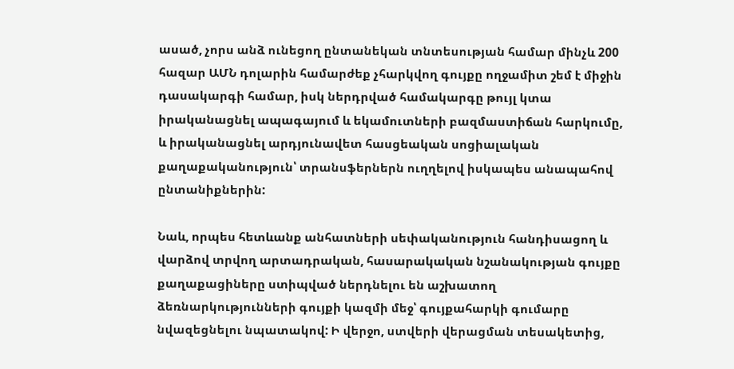ասած, չորս անձ ունեցող ընտանեկան տնտեսության համար մինչև 200 հազար ԱՄՆ դոլարին համարժեք չհարկվող գույքը ողջամիտ շեմ է միջին դասակարգի համար, իսկ ներդրված համակարգը թույլ կտա իրականացնել ապագայում և եկամուտների բազմաստիճան հարկումը, և իրականացնել արդյունավետ հասցեական սոցիալական քաղաքականություն՝ տրանսֆերներն ուղղելով իսկապես անապահով ընտանիքներին:

Նաև, որպես հետևանք անհատների սեփականություն հանդիսացող և վարձով տրվող արտադրական, հասարակական նշանակության գույքը քաղաքացիները ստիպված ներդնելու են աշխատող ձեռնարկությունների գույքի կազմի մեջ՝ գույքահարկի գումարը նվազեցնելու նպատակով: Ի վերջո, ստվերի վերացման տեսակետից,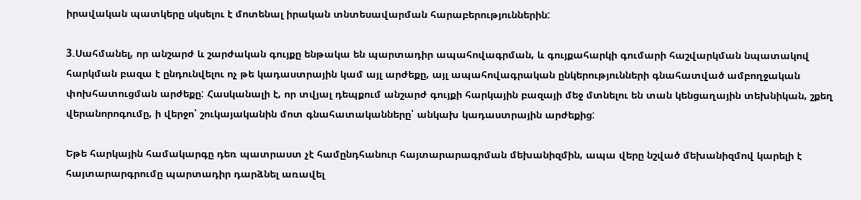իրավական պատկերը սկսելու է մոտենալ իրական տնտեսավարման հարաբերություններին:

3.Սահմանել, որ անշարժ և շարժական գույքը ենթակա են պարտադիր ապահովագրման, և գույքահարկի գումարի հաշվարկման նպատակով հարկման բազա է ընդունվելու ոչ թե կադաստրային կամ այլ արժեքը, այլ ապահովագրական ընկերությունների գնահատված ամբողջական փոխհատուցման արժեքը: Հասկանալի է, որ տվյալ դեպքում անշարժ գույքի հարկային բազայի մեջ մտնելու են տան կենցաղային տեխնիկան, շքեղ վերանորոգումը, ի վերջո՝ շուկայականին մոտ գնահատականները՝ անկախ կադաստրային արժեքից:

Եթե հարկային համակարգը դեռ պատրաստ չէ համընդհանուր հայտարարագրման մեխանիզմին, ապա վերը նշված մեխանիզմով կարելի է հայտարարգրումը պարտադիր դարձնել առավել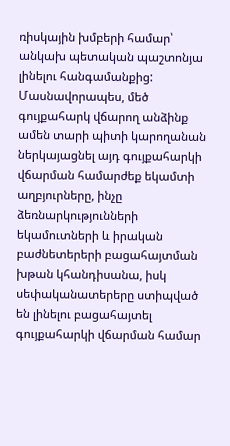ռիսկային խմբերի համար՝ անկախ պետական պաշտոնյա լինելու հանգամանքից: Մասնավորապես, մեծ գույքահարկ վճարող անձինք ամեն տարի պիտի կարողանան ներկայացնել այդ գույքահարկի վճարման համարժեք եկամտի աղբյուրները, ինչը ձեռնարկությունների եկամուտների և իրական բաժնետերերի բացահայտման խթան կհանդիսանա, իսկ սեփականատերերը ստիպված են լինելու բացահայտել գույքահարկի վճարման համար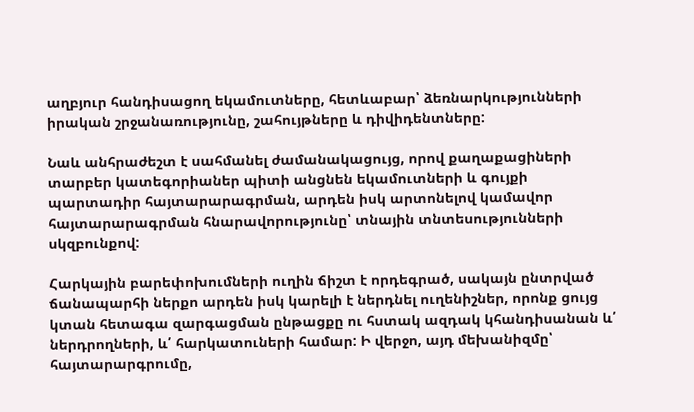աղբյուր հանդիսացող եկամուտները, հետևաբար՝ ձեռնարկությունների իրական շրջանառությունը, շահույթները և դիվիդենտները:

Նաև անհրաժեշտ է սահմանել ժամանակացույց, որով քաղաքացիների տարբեր կատեգորիաներ պիտի անցնեն եկամուտների և գույքի պարտադիր հայտարարագրման, արդեն իսկ արտոնելով կամավոր հայտարարագրման հնարավորությունը՝ տնային տնտեսությունների սկզբունքով:

Հարկային բարեփոխումների ուղին ճիշտ է որդեգրած, սակայն ընտրված ճանապարհի ներքո արդեն իսկ կարելի է ներդնել ուղենիշներ, որոնք ցույց կտան հետագա զարգացման ընթացքը ու հստակ ազդակ կհանդիսանան և՛ ներդրողների, և՛ հարկատուների համար: Ի վերջո, այդ մեխանիզմը՝ հայտարարգրումը,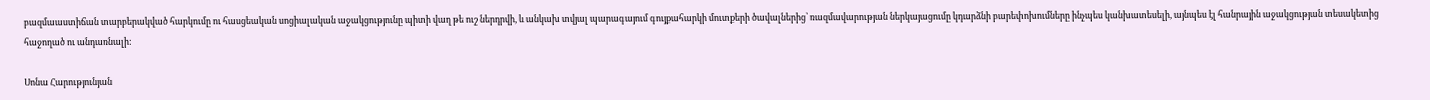բազմաաստիճան տարբերակված հարկումը ու հասցեական սոցիալական աջակցությունը պիտի վաղ թե ուշ ներդրվի, և անկախ տվյալ պարագայում գույքահարկի մուտքերի ծավալներից՝ ռազմավարության ներկայացումը կդարձնի բարեփոխումները ինչպես կանխատեսելի, այնպես էլ հանրային աջակցության տեսակետից հաջողած ու անդառնալի:

Սոնա Հարությունյան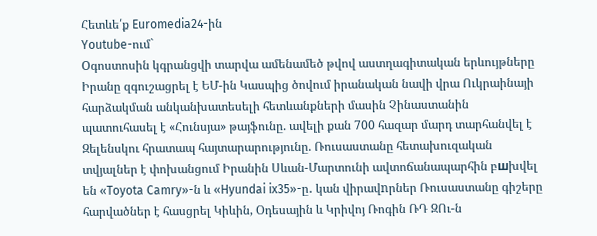Հետևե՛ք Euromedia24-ին
Youtube-ում`
Oգոստոսին կգրանցվի տարվա ամենամեծ թվով աստղագիտական երևույթները Իրանը զգուշացրել է ԵՄ-ին Կասպից ծովում իրանական նավի վրա Ուկրաինայի հարձակման անկանխատեսելի հետևանքների մասին Չինաստանին պատուհասել է «Հունսյա» թայֆունը. ավելի քան 700 հազար մարդ տարհանվել է Զելենսկու հրատապ հայտարարությունը. Ռուսաստանը հետախուզական տվյալներ է փոխանցում Իրանին Սևան-Մարտունի ավտոճանապարհին բшխվել են «Toyota Camry»-ն և «Hyundai ix35»-ը․ կան վիրավnրներ Ռուսաստանը գիշերը հարվածներ է հասցրել Կիևին, Օդեսային և Կրիվոյ Ռոգին ՌԴ ԶՈւ-ն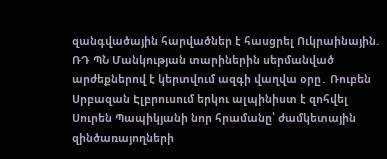զանգվածային հարվածներ է հասցրել Ուկրաինային. ՌԴ ՊՆ Մանկության տարիներին սերմանված արժեքներով է կերտվում ազգի վաղվա օրը․ Ռուբեն Սրբազան Էլբրուսում երկու ալպինիստ է զոհվել Սուրեն Պապիկյանի նոր հրամանը՝ ժամկետային զինծառայողների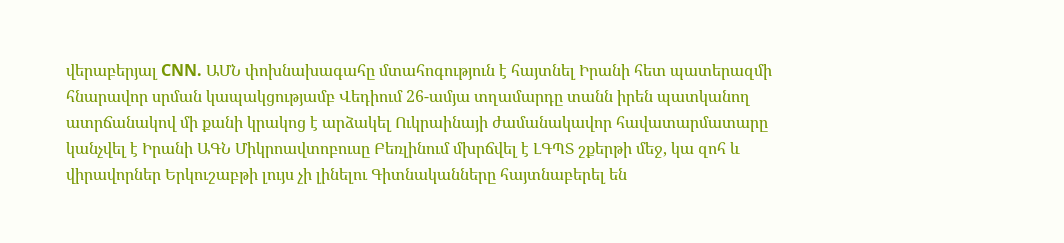վերաբերյալ CNN. ԱՄՆ փոխնախագահը մտահոգություն է հայտնել Իրանի հետ պատերազմի հնարավոր սրման կապակցությամբ Վեդիում 26-ամյա տղամարդը տանն իրեն պատկանող ատրճանակով մի քանի կրակոց է արձակել Ուկրաինայի ժամանակավոր հավատարմատարը կանչվել է Իրանի ԱԳՆ Միկրոավտոբուսը Բեռլինում մխրճվել է ԼԳՊՏ շքերթի մեջ, կա զոհ և վիրավորներ Երկուշաբթի լույս չի լինելու Գիտնականները հայտնաբերել են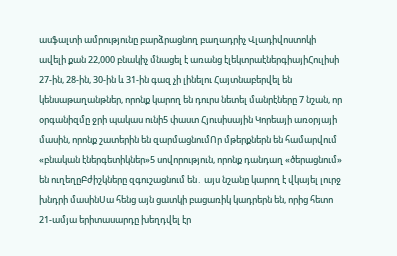ասֆալտի ամրությունը բարձրացնող բաղադրիչ Վլադիվոստոկի ավելի քան 22,000 բնակիչ մնացել է առանց էլեկտրաէներգիայիՀուլիսի 27-ին, 28-ին, 30-ին և 31-ին գազ չի լինելու Հայտնաբերվել են կենսաթաղանթներ, որոնք կարող են դուրս նետել մանրէները 7 նշան, որ օրգանիզմը ջրի պակաս ունի5 փաստ Հյուսիսային Կորեայի առօրյայի մասին, որոնք շատերին են զարմացնումՈր մթերքներն են համարվում «բնական էներգետիկներ»5 սովորություն, որոնք դանդաղ «ծերացնում» են ուղեղըԲժիշկները զգուշացնում են․ այս նշանը կարող է վկայել լուրջ խնդրի մասինՍա հենց այն ցատկի բացառիկ կադրերն են, որից հետո 21-ամյա երիտասարդը խեղդվել էր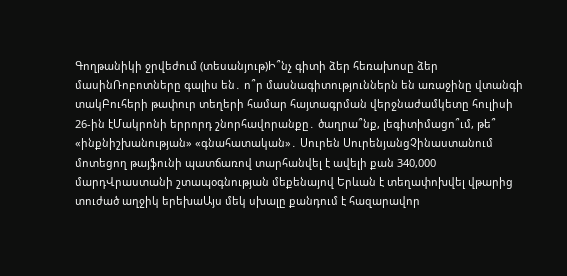Գողթանիկի ջրվեժում (տեսանյութ)Ի՞նչ գիտի ձեր հեռախոսը ձեր մասինՌոբոտները գալիս են․ ո՞ր մասնագիտություններն են առաջինը վտանգի տակԲուհերի թափուր տեղերի համար հայտագրման վերջնաժամկետը հուլիսի 26-ին էՄակրոնի երրորդ շնորհավորանքը․ ծաղրա՞նք, լեգիտիմացո՞ւմ, թե՞ «ինքնիշխանության» «գնահատական»․ Սուրեն ՍուրենյանցՉինաստանում մոտեցող թայֆունի պատճառով տարհանվել է ավելի քան 340,000 մարդՎրաստանի շտապօգնության մեքենայով Երևան է տեղափոխվել վթարից տուժած աղջիկ երեխաԱյս մեկ սխալը քանդում է հազարավոր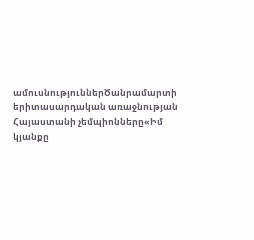ամուսնություններԾանրամարտի երիտասարդական առաջնության Հայաստանի չեմպիոնները«Իմ կյանքը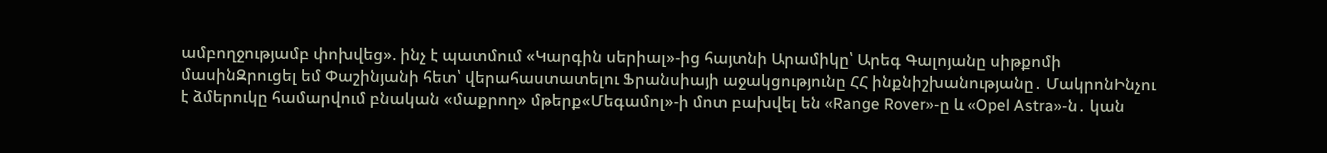ամբողջությամբ փոխվեց». ինչ է պատմում «Կարգին սերիալ»-ից հայտնի Արամիկը՝ Արեգ Գալոյանը սիթքոմի մասինԶրուցել եմ Փաշինյանի հետ՝ վերահաստատելու Ֆրանսիայի աջակցությունը ՀՀ ինքնիշխանությանը․ ՄակրոնԻնչու է ձմերուկը համարվում բնական «մաքրող» մթերք«Մեգամոլ»-ի մոտ բախվել են «Range Rover»-ը և «Opel Astra»-ն․ կան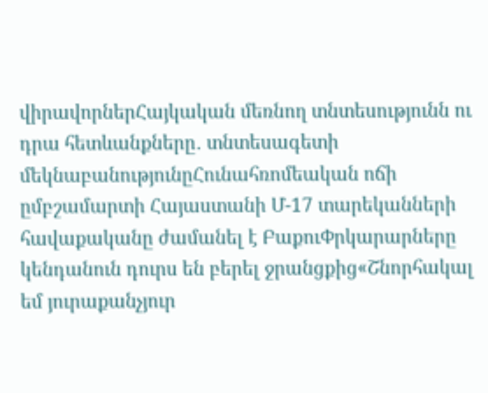վիրավորներՀայկական մեռնող տնտեսությունն ու դրա հետևանքները․ տնտեսագետի մեկնաբանությունըՀունահռոմեական ոճի ըմբշամարտի Հայաստանի Մ-17 տարեկանների հավաքականը ժամանել է ԲաքուՓրկարարները կենդանուն դուրս են բերել ջրանցքից«Շնորհակալ եմ յուրաքանչյուր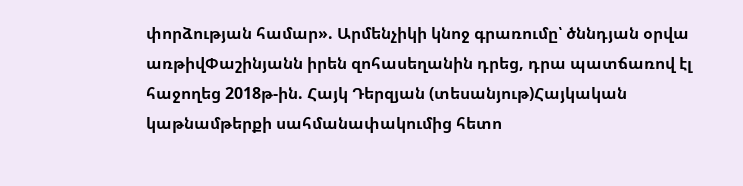փորձության համար». Արմենչիկի կնոջ գրառումը՝ ծննդյան օրվա առթիվՓաշինյանն իրեն զոհասեղանին դրեց, դրա պատճառով էլ հաջողեց 2018թ-ին. Հայկ Դերզյան (տեսանյութ)Հայկական կաթնամթերքի սահմանափակումից հետո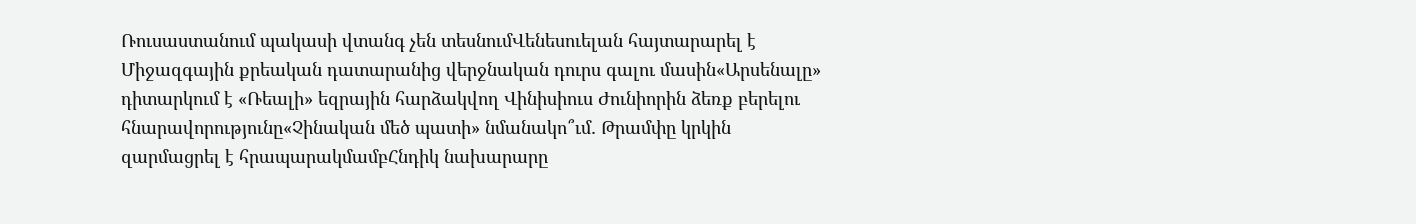Ռուսաստանում պակասի վտանգ չեն տեսնումՎենեսուելան հայտարարել է Միջազգային քրեական դատարանից վերջնական դուրս գալու մասին«Արսենալը» դիտարկում է «Ռեալի» եզրային հարձակվող Վինիսիուս Ժունիորին ձեռք բերելու հնարավորությունը«Չինական մեծ պատի» նմանակո՞ւմ․ Թրամփը կրկին զարմացրել է հրապարակմամբՀնդիկ նախարարը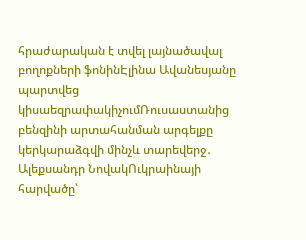հրաժարական է տվել լայնածավալ բողոքների ֆոնինԷլինա Ավանեսյանը պարտվեց կիսաեզրափակիչումՌուսաստանից բենզինի արտահանման արգելքը կերկարաձգվի մինչև տարեվերջ․ Ալեքսանդր ՆովակՈւկրաինայի հարվածը՝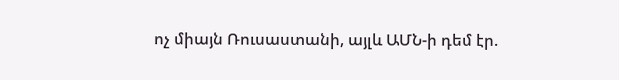ոչ միայն Ռուսաստանի, այլև ԱՄՆ-ի դեմ էր.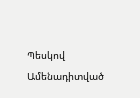Պեսկով
Ամենադիտված